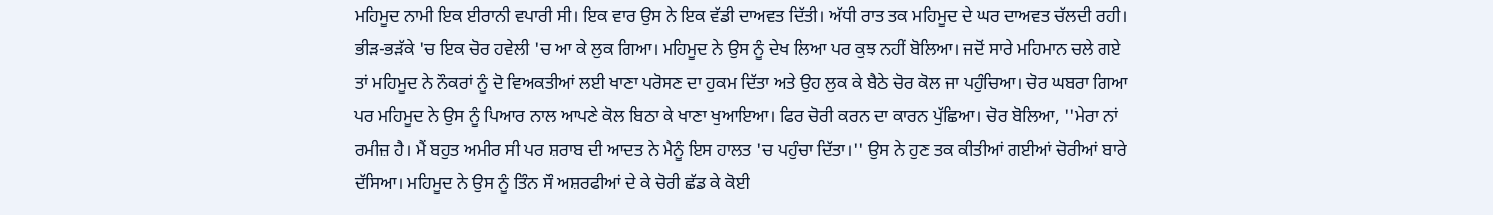ਮਹਿਮੂਦ ਨਾਮੀ ਇਕ ਈਰਾਨੀ ਵਪਾਰੀ ਸੀ। ਇਕ ਵਾਰ ਉਸ ਨੇ ਇਕ ਵੱਡੀ ਦਾਅਵਤ ਦਿੱਤੀ। ਅੱਧੀ ਰਾਤ ਤਕ ਮਹਿਮੂਦ ਦੇ ਘਰ ਦਾਅਵਤ ਚੱਲਦੀ ਰਹੀ। ਭੀੜ-ਭੜੱਕੇ 'ਚ ਇਕ ਚੋਰ ਹਵੇਲੀ 'ਚ ਆ ਕੇ ਲੁਕ ਗਿਆ। ਮਹਿਮੂਦ ਨੇ ਉਸ ਨੂੰ ਦੇਖ ਲਿਆ ਪਰ ਕੁਝ ਨਹੀਂ ਬੋਲਿਆ। ਜਦੋਂ ਸਾਰੇ ਮਹਿਮਾਨ ਚਲੇ ਗਏ ਤਾਂ ਮਹਿਮੂਦ ਨੇ ਨੌਕਰਾਂ ਨੂੰ ਦੋ ਵਿਅਕਤੀਆਂ ਲਈ ਖਾਣਾ ਪਰੋਸਣ ਦਾ ਹੁਕਮ ਦਿੱਤਾ ਅਤੇ ਉਹ ਲੁਕ ਕੇ ਬੈਠੇ ਚੋਰ ਕੋਲ ਜਾ ਪਹੁੰਚਿਆ। ਚੋਰ ਘਬਰਾ ਗਿਆ ਪਰ ਮਹਿਮੂਦ ਨੇ ਉਸ ਨੂੰ ਪਿਆਰ ਨਾਲ ਆਪਣੇ ਕੋਲ ਬਿਠਾ ਕੇ ਖਾਣਾ ਖੁਆਇਆ। ਫਿਰ ਚੋਰੀ ਕਰਨ ਦਾ ਕਾਰਨ ਪੁੱਛਿਆ। ਚੋਰ ਬੋਲਿਆ, ''ਮੇਰਾ ਨਾਂ ਰਮੀਜ਼ ਹੈ। ਮੈਂ ਬਹੁਤ ਅਮੀਰ ਸੀ ਪਰ ਸ਼ਰਾਬ ਦੀ ਆਦਤ ਨੇ ਮੈਨੂੰ ਇਸ ਹਾਲਤ 'ਚ ਪਹੁੰਚਾ ਦਿੱਤਾ।'' ਉਸ ਨੇ ਹੁਣ ਤਕ ਕੀਤੀਆਂ ਗਈਆਂ ਚੋਰੀਆਂ ਬਾਰੇ ਦੱਸਿਆ। ਮਹਿਮੂਦ ਨੇ ਉਸ ਨੂੰ ਤਿੰਨ ਸੌ ਅਸ਼ਰਫੀਆਂ ਦੇ ਕੇ ਚੋਰੀ ਛੱਡ ਕੇ ਕੋਈ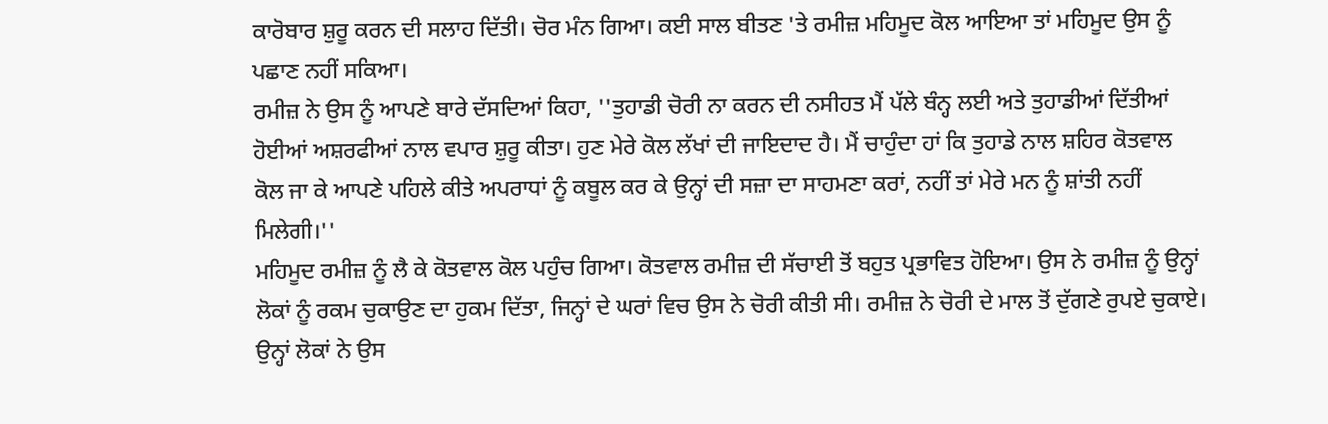ਕਾਰੋਬਾਰ ਸ਼ੁਰੂ ਕਰਨ ਦੀ ਸਲਾਹ ਦਿੱਤੀ। ਚੋਰ ਮੰਨ ਗਿਆ। ਕਈ ਸਾਲ ਬੀਤਣ 'ਤੇ ਰਮੀਜ਼ ਮਹਿਮੂਦ ਕੋਲ ਆਇਆ ਤਾਂ ਮਹਿਮੂਦ ਉਸ ਨੂੰ ਪਛਾਣ ਨਹੀਂ ਸਕਿਆ।
ਰਮੀਜ਼ ਨੇ ਉਸ ਨੂੰ ਆਪਣੇ ਬਾਰੇ ਦੱਸਦਿਆਂ ਕਿਹਾ, ''ਤੁਹਾਡੀ ਚੋਰੀ ਨਾ ਕਰਨ ਦੀ ਨਸੀਹਤ ਮੈਂ ਪੱਲੇ ਬੰਨ੍ਹ ਲਈ ਅਤੇ ਤੁਹਾਡੀਆਂ ਦਿੱਤੀਆਂ ਹੋਈਆਂ ਅਸ਼ਰਫੀਆਂ ਨਾਲ ਵਪਾਰ ਸ਼ੁਰੂ ਕੀਤਾ। ਹੁਣ ਮੇਰੇ ਕੋਲ ਲੱਖਾਂ ਦੀ ਜਾਇਦਾਦ ਹੈ। ਮੈਂ ਚਾਹੁੰਦਾ ਹਾਂ ਕਿ ਤੁਹਾਡੇ ਨਾਲ ਸ਼ਹਿਰ ਕੋਤਵਾਲ ਕੋਲ ਜਾ ਕੇ ਆਪਣੇ ਪਹਿਲੇ ਕੀਤੇ ਅਪਰਾਧਾਂ ਨੂੰ ਕਬੂਲ ਕਰ ਕੇ ਉਨ੍ਹਾਂ ਦੀ ਸਜ਼ਾ ਦਾ ਸਾਹਮਣਾ ਕਰਾਂ, ਨਹੀਂ ਤਾਂ ਮੇਰੇ ਮਨ ਨੂੰ ਸ਼ਾਂਤੀ ਨਹੀਂ ਮਿਲੇਗੀ।''
ਮਹਿਮੂਦ ਰਮੀਜ਼ ਨੂੰ ਲੈ ਕੇ ਕੋਤਵਾਲ ਕੋਲ ਪਹੁੰਚ ਗਿਆ। ਕੋਤਵਾਲ ਰਮੀਜ਼ ਦੀ ਸੱਚਾਈ ਤੋਂ ਬਹੁਤ ਪ੍ਰਭਾਵਿਤ ਹੋਇਆ। ਉਸ ਨੇ ਰਮੀਜ਼ ਨੂੰ ਉਨ੍ਹਾਂ ਲੋਕਾਂ ਨੂੰ ਰਕਮ ਚੁਕਾਉਣ ਦਾ ਹੁਕਮ ਦਿੱਤਾ, ਜਿਨ੍ਹਾਂ ਦੇ ਘਰਾਂ ਵਿਚ ਉਸ ਨੇ ਚੋਰੀ ਕੀਤੀ ਸੀ। ਰਮੀਜ਼ ਨੇ ਚੋਰੀ ਦੇ ਮਾਲ ਤੋਂ ਦੁੱਗਣੇ ਰੁਪਏ ਚੁਕਾਏ। ਉਨ੍ਹਾਂ ਲੋਕਾਂ ਨੇ ਉਸ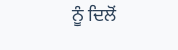ਨੂੰ ਦਿਲੋਂ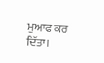ਮੁਆਫ ਕਰ ਦਿੱਤਾ।